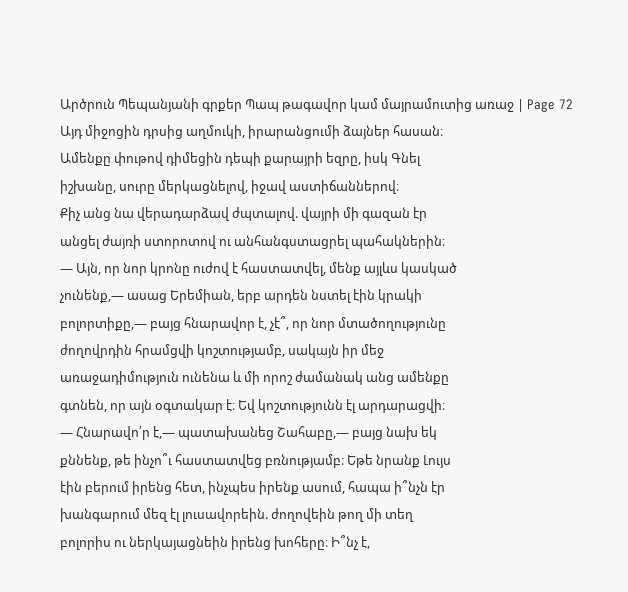Արծրուն Պեպանյանի գրքեր Պապ թագավոր կամ մայրամուտից առաջ | Page 72
Այդ միջոցին դրսից աղմուկի, իրարանցումի ձայներ հասան։
Ամենքը փութով դիմեցին դեպի քարայրի եզրը, իսկ Գնել
իշխանը, սուրը մերկացնելով, իջավ աստիճաններով։
Քիչ անց նա վերադարձավ ժպտալով. վայրի մի գազան էր
անցել ժայռի ստորոտով ու անհանգստացրել պահակներին։
— Այն, որ նոր կրոնը ուժով է հաստատվել, մենք այլևս կասկած
չունենք,— ասաց Երեմիան, երբ արդեն նստել էին կրակի
բոլորտիքը,— բայց հնարավոր է, չէ՞, որ նոր մտածողությունը
ժողովրդին հրամցվի կոշտությամբ, սակայն իր մեջ
առաջադիմություն ունենա և մի որոշ ժամանակ անց ամենքը
գտնեն, որ այն օգտակար է։ Եվ կոշտությունն էլ արդարացվի։
— Հնարավո՛ր է,— պատախանեց Շահաբը,— բայց նախ եկ
քննենք, թե ինչո՞ւ հաստատվեց բռնությամբ։ Եթե նրանք Լույս
էին բերում իրենց հետ, ինչպես իրենք ասում, հապա ի՞նչն էր
խանգարում մեզ էլ լուսավորեին. ժողովեին թող մի տեղ
բոլորիս ու ներկայացնեին իրենց խոհերը։ Ի՞նչ է,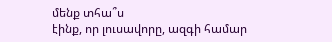մենք տհա՞ս
էինք, որ լուսավորը, ազգի համար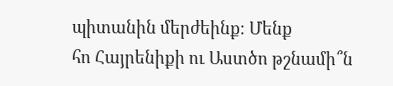պիտանին մերժեինք։ Մենք
հո Հայրենիքի ու Աստծո թշնամի՞ն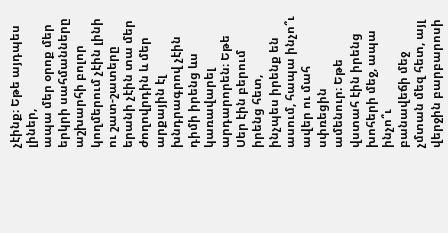չէինք։ Եթե այդպես լիներ,
ապա մեր օրոք մեր երկրի սահմանները աշխարհի բոլոր
կողմերում չէին լինի ու շատ-շատերը երանի չէին տա մեր
ժողովրդին և մեր արքային էլ խնդրագրով չէին դիմի իրենց ևս
կառավարել արդարորեն։ Եթե Սեր էին բերում իրենց հետ,
ինչպես իրենք են ասում, հապա ինչո՞ւ ավեր ու մահ սփռեցին
ամենուր։ Եթե վստահ էին իրենց խոհերի մեջ, ապա ինչո՞ւ
բանավեճի մեջ չմտան մեզ հետ, այլ վերջին բարբարոսի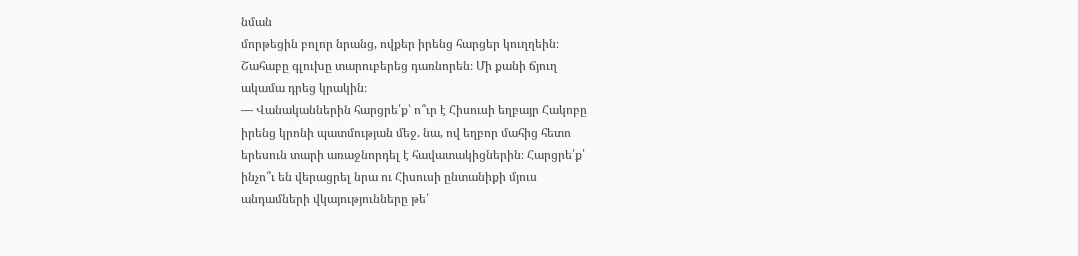նման
մորթեցին բոլոր նրանց, ովքեր իրենց հարցեր կուղղեին։
Շահաբը գլուխը տարուբերեց դառնորեն։ Մի քանի ճյուղ
ակամա դրեց կրակին։
— Վանականներին հարցրե՛ք՝ ո՞ւր է Հիսուսի եղբայր Հակոբը
իրենց կրոնի պատմության մեջ. նա, ով եղբոր մահից հետո
երեսուն տարի առաջնորդել է հավատակիցներին։ Հարցրե՛ք՝
ինչո՞ւ են վերացրել նրա ու Հիսուսի ընտանիքի մյուս
անդամների վկայությունները թե՛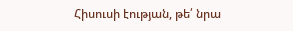Հիսուսի էության, թե՛ նրա